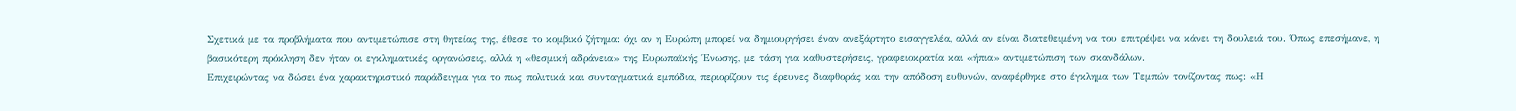Σχετικά με τα προβλήματα που αντιμετώπισε στη θητείας της, έθεσε το κομβικό ζήτημα: όχι αν η Ευρώπη μπορεί να δημιουργήσει έναν ανεξάρτητο εισαγγελέα, αλλά αν είναι διατεθειμένη να του επιτρέψει να κάνει τη δουλειά του. Όπως επεσήμανε, η βασικότερη πρόκληση δεν ήταν οι εγκληματικές οργανώσεις, αλλά η «θεσμική αδράνεια» της Ευρωπαϊκής Ένωσης, με τάση για καθυστερήσεις, γραφειοκρατία και «ήπια» αντιμετώπιση των σκανδάλων.
Επιχειρώντας να δώσει ένα χαρακτηριστικό παράδειγμα για το πως πολιτικά και συνταγματικά εμπόδια, περιορίζουν τις έρευνες διαφθοράς και την απόδοση ευθυνών, αναφέρθηκε στο έγκλημα των Τεμπών τονίζοντας πως: «Η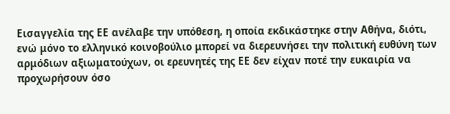Εισαγγελία της ΕΕ ανέλαβε την υπόθεση, η οποία εκδικάστηκε στην Αθήνα, διότι, ενώ μόνο το ελληνικό κοινοβούλιο μπορεί να διερευνήσει την πολιτική ευθύνη των αρμόδιων αξιωματούχων, οι ερευνητές της ΕΕ δεν είχαν ποτέ την ευκαιρία να προχωρήσουν όσο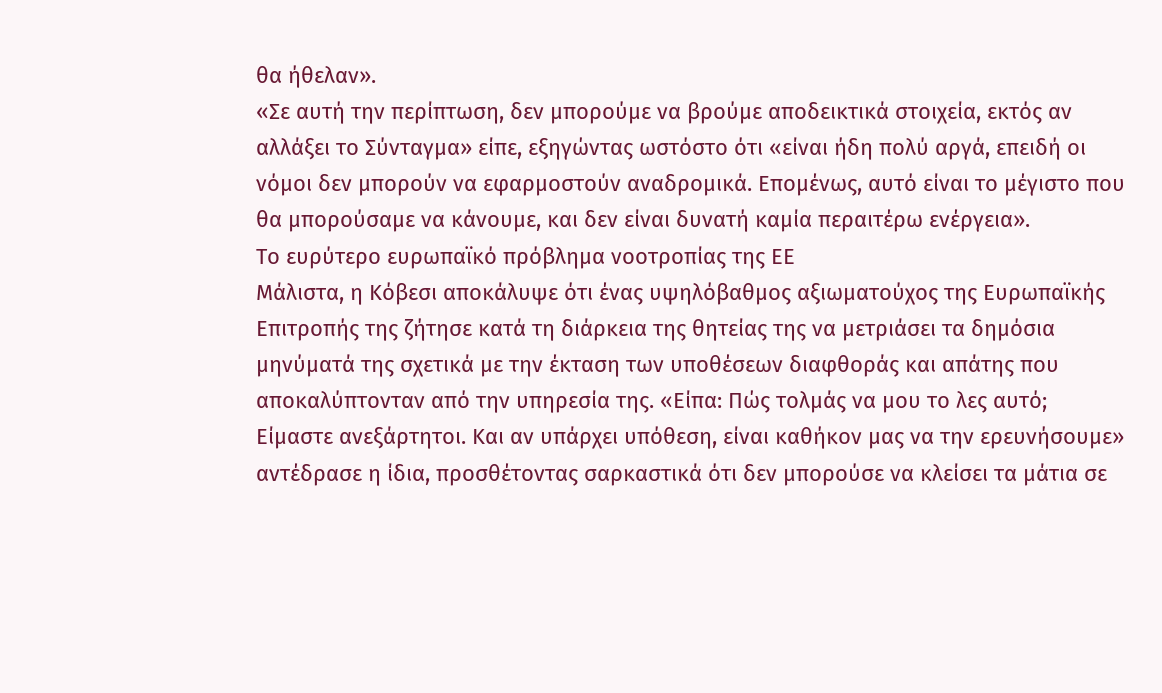θα ήθελαν».
«Σε αυτή την περίπτωση, δεν μπορούμε να βρούμε αποδεικτικά στοιχεία, εκτός αν αλλάξει το Σύνταγμα» είπε, εξηγώντας ωστόστο ότι «είναι ήδη πολύ αργά, επειδή οι νόμοι δεν μπορούν να εφαρμοστούν αναδρομικά. Επομένως, αυτό είναι το μέγιστο που θα μπορούσαμε να κάνουμε, και δεν είναι δυνατή καμία περαιτέρω ενέργεια».
Το ευρύτερο ευρωπαϊκό πρόβλημα νοοτροπίας της ΕΕ
Μάλιστα, η Κόβεσι αποκάλυψε ότι ένας υψηλόβαθμος αξιωματούχος της Ευρωπαϊκής Επιτροπής της ζήτησε κατά τη διάρκεια της θητείας της να μετριάσει τα δημόσια μηνύματά της σχετικά με την έκταση των υποθέσεων διαφθοράς και απάτης που αποκαλύπτονταν από την υπηρεσία της. «Είπα: Πώς τολμάς να μου το λες αυτό; Είμαστε ανεξάρτητοι. Και αν υπάρχει υπόθεση, είναι καθήκον μας να την ερευνήσουμε» αντέδρασε η ίδια, προσθέτοντας σαρκαστικά ότι δεν μπορούσε να κλείσει τα μάτια σε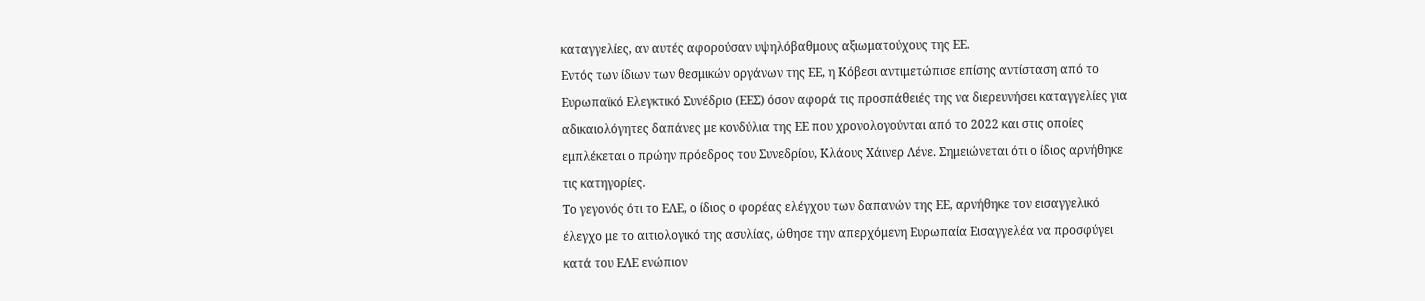καταγγελίες, αν αυτές αφορούσαν υψηλόβαθμους αξιωματούχους της ΕΕ.
Εντός των ίδιων των θεσμικών οργάνων της ΕΕ, η Κόβεσι αντιμετώπισε επίσης αντίσταση από το Ευρωπαϊκό Ελεγκτικό Συνέδριο (ΕΕΣ) όσον αφορά τις προσπάθειές της να διερευνήσει καταγγελίες για αδικαιολόγητες δαπάνες με κονδύλια της ΕΕ που χρονολογούνται από το 2022 και στις οποίες εμπλέκεται ο πρώην πρόεδρος του Συνεδρίου, Κλάους Χάινερ Λένε. Σημειώνεται ότι ο ίδιος αρνήθηκε τις κατηγορίες.
Το γεγονός ότι το ΕΛΕ, ο ίδιος ο φορέας ελέγχου των δαπανών της ΕΕ, αρνήθηκε τον εισαγγελικό έλεγχο με το αιτιολογικό της ασυλίας, ώθησε την απερχόμενη Ευρωπαία Εισαγγελέα να προσφύγει κατά του ΕΛΕ ενώπιον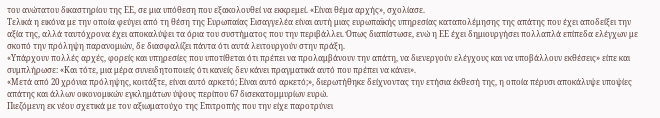του ανώτατου δικαστηρίου της ΕΕ, σε μια υπόθεση που εξακολουθεί να εκκρεμεί. «Είναι θέμα αρχής», σχολίασε.
Τελικά η εικόνα με την οποία φεύγει από τη θέση της Ευρωπαίας Εισαγγελέα είναι αυτή μιας ευρωπαϊκής υπηρεσίας καταπολέμησης της απάτης που έχει αποδείξει την αξία της, αλλά ταυτόχρονα έχει αποκαλύψει τα όρια του συστήματος που την περιβάλλει. Όπως διαπίστωσε, ενώ η ΕΕ έχει δημιουργήσει πολλαπλά επίπεδα ελέγχων με σκοπό την πρόληψη παρανομιών, δε διασφαλίζει πάντα ότι αυτά λειτουργούν στην πράξη.
«Υπάρχουν πολλές αρχές, φορείς και υπηρεσίες που υποτίθεται ότι πρέπει να προλαμβάνουν την απάτη, να διενεργούν ελέγχους και να υποβάλλουν εκθέσεις» είπε και συμπλήρωσε: «Και τότε, μια μέρα συνειδητοποιείς ότι κανείς δεν κάνει πραγματικά αυτό που πρέπει να κάνει».
«Μετά από 20 χρόνια πρόληψης, κοιτάξτε, είναι αυτό αρκετό; Είναι αυτό αρκετό;», διερωτήθηκε δείχνοντας την ετήσια έκθεσή της, η οποία πέρυσι αποκάλυψε υποψίες απάτης και άλλων οικονομικών εγκλημάτων ύψους περίπου 67 δισεκατομμυρίων ευρώ.
Πιεζόμενη εκ νέου σχετικά με τον αξιωματούχο της Επιτροπής που την είχε παροτρύνει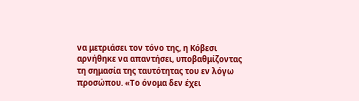να μετριάσει τον τόνο της, η Κόβεσι αρνήθηκε να απαντήσει, υποβαθμίζοντας τη σημασία της ταυτότητας του εν λόγω προσώπου. «Το όνομα δεν έχει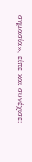σημασία», είπε και συνέχισε: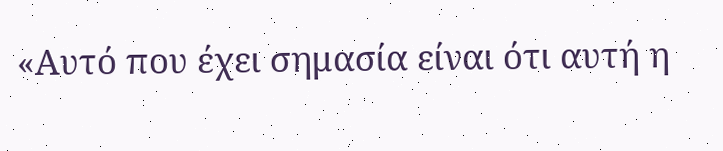«Αυτό που έχει σημασία είναι ότι αυτή η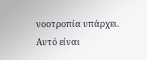νοοτροπία υπάρχει. Αυτό είναι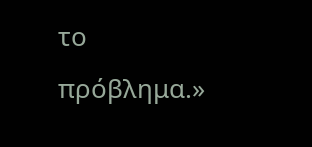το πρόβλημα.»